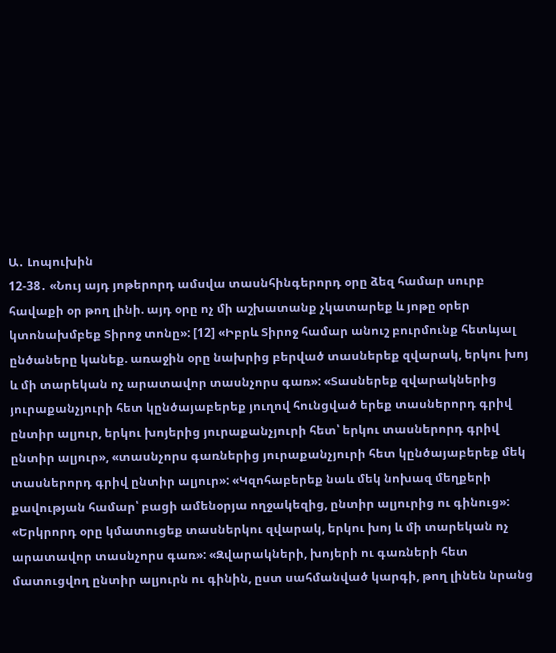Ա․ Լոպուխին
12-38․ «Նույ այդ յոթերորդ ամսվա տասնհինգերորդ օրը ձեզ համար սուրբ հավաքի օր թող լինի. այդ օրը ոչ մի աշխատանք չկատարեք և յոթը օրեր կտոնախմբեք Տիրոջ տոնը»: [12] «Իբրև Տիրոջ համար անուշ բուրմունք հետևյալ ընծաները կանեք. առաջին օրը նախրից բերված տասներեք զվարակ, երկու խոյ և մի տարեկան ոչ արատավոր տասնչորս գառ»: «Տասներեք զվարակներից յուրաքանչյուրի հետ կընծայաբերեք յուղով հունցված երեք տասներորդ գրիվ ընտիր ալյուր, երկու խոյերից յուրաքանչյուրի հետ՝ երկու տասներորդ գրիվ ընտիր ալյուր», «տասնչորս գառներից յուրաքանչյուրի հետ կընծայաբերեք մեկ տասներորդ գրիվ ընտիր ալյուր»: «Կզոհաբերեք նաև մեկ նոխազ մեղքերի քավության համար՝ բացի ամենօրյա ողջակեզից, ընտիր ալյուրից ու գինուց»: «Երկրորդ օրը կմատուցեք տասներկու զվարակ, երկու խոյ և մի տարեկան ոչ արատավոր տասնչորս գառ»: «Զվարակների, խոյերի ու գառների հետ մատուցվող ընտիր ալյուրն ու գինին, ըստ սահմանված կարգի, թող լինեն նրանց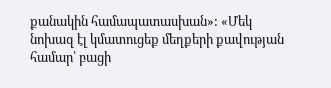քանակին համապատասխան»: «Մեկ նոխազ էլ կմատուցեք մեղքերի քավության համար՝ բացի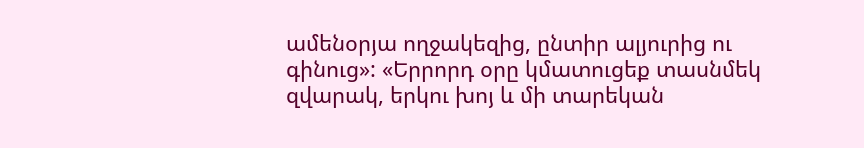ամենօրյա ողջակեզից, ընտիր ալյուրից ու գինուց»: «Երրորդ օրը կմատուցեք տասնմեկ զվարակ, երկու խոյ և մի տարեկան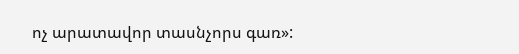ոչ արատավոր տասնչորս գառ»: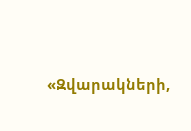«Զվարակների,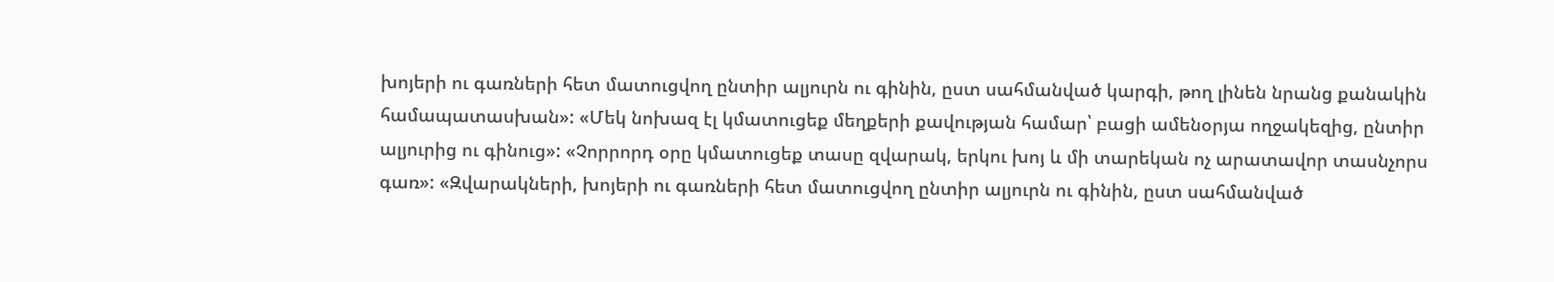խոյերի ու գառների հետ մատուցվող ընտիր ալյուրն ու գինին, ըստ սահմանված կարգի, թող լինեն նրանց քանակին համապատասխան»: «Մեկ նոխազ էլ կմատուցեք մեղքերի քավության համար՝ բացի ամենօրյա ողջակեզից, ընտիր ալյուրից ու գինուց»: «Չորրորդ օրը կմատուցեք տասը զվարակ, երկու խոյ և մի տարեկան ոչ արատավոր տասնչորս գառ»: «Զվարակների, խոյերի ու գառների հետ մատուցվող ընտիր ալյուրն ու գինին, ըստ սահմանված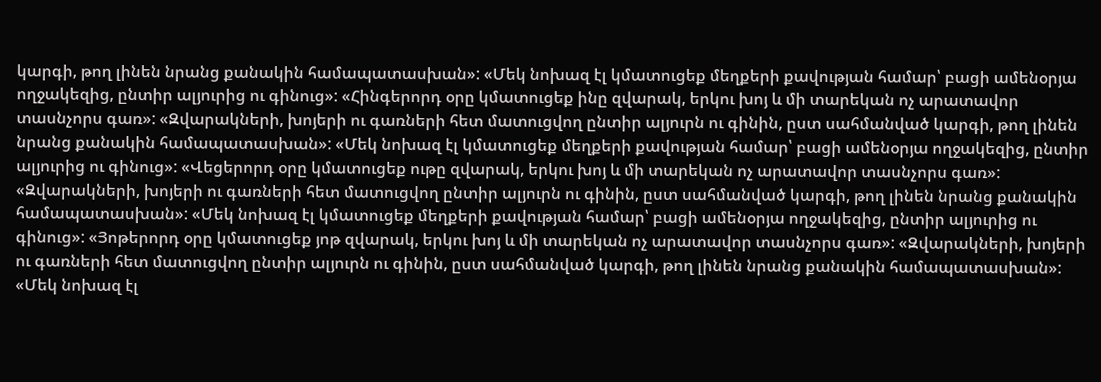կարգի, թող լինեն նրանց քանակին համապատասխան»: «Մեկ նոխազ էլ կմատուցեք մեղքերի քավության համար՝ բացի ամենօրյա ողջակեզից, ընտիր ալյուրից ու գինուց»: «Հինգերորդ օրը կմատուցեք ինը զվարակ, երկու խոյ և մի տարեկան ոչ արատավոր տասնչորս գառ»: «Զվարակների, խոյերի ու գառների հետ մատուցվող ընտիր ալյուրն ու գինին, ըստ սահմանված կարգի, թող լինեն նրանց քանակին համապատասխան»: «Մեկ նոխազ էլ կմատուցեք մեղքերի քավության համար՝ բացի ամենօրյա ողջակեզից, ընտիր ալյուրից ու գինուց»: «Վեցերորդ օրը կմատուցեք ութը զվարակ, երկու խոյ և մի տարեկան ոչ արատավոր տասնչորս գառ»: «Զվարակների, խոյերի ու գառների հետ մատուցվող ընտիր ալյուրն ու գինին, ըստ սահմանված կարգի, թող լինեն նրանց քանակին համապատասխան»: «Մեկ նոխազ էլ կմատուցեք մեղքերի քավության համար՝ բացի ամենօրյա ողջակեզից, ընտիր ալյուրից ու գինուց»: «Յոթերորդ օրը կմատուցեք յոթ զվարակ, երկու խոյ և մի տարեկան ոչ արատավոր տասնչորս գառ»: «Զվարակների, խոյերի ու գառների հետ մատուցվող ընտիր ալյուրն ու գինին, ըստ սահմանված կարգի, թող լինեն նրանց քանակին համապատասխան»: «Մեկ նոխազ էլ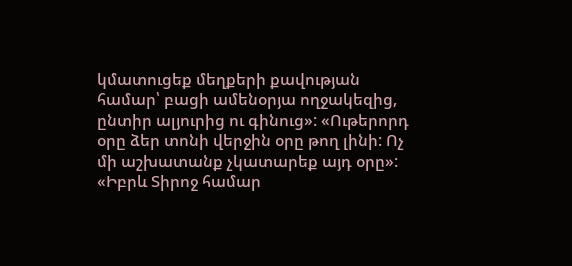կմատուցեք մեղքերի քավության համար՝ բացի ամենօրյա ողջակեզից, ընտիր ալյուրից ու գինուց»: «Ութերորդ օրը ձեր տոնի վերջին օրը թող լինի: Ոչ մի աշխատանք չկատարեք այդ օրը»: «Իբրև Տիրոջ համար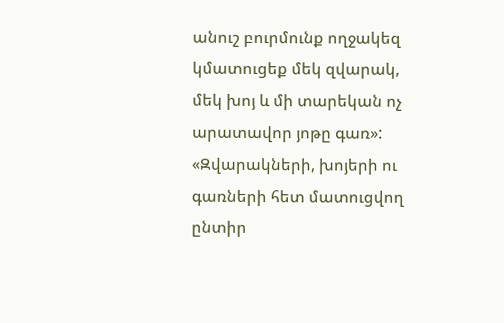անուշ բուրմունք ողջակեզ կմատուցեք մեկ զվարակ, մեկ խոյ և մի տարեկան ոչ արատավոր յոթը գառ»: «Զվարակների, խոյերի ու գառների հետ մատուցվող ընտիր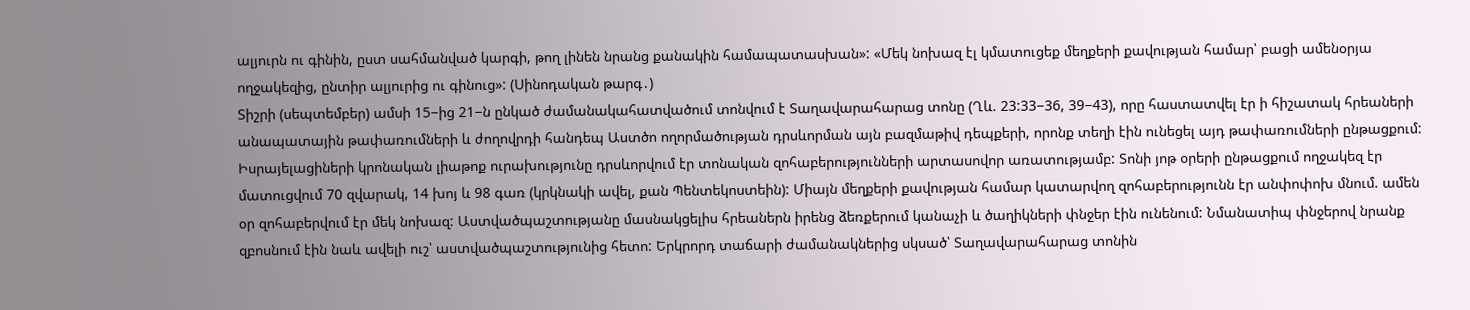ալյուրն ու գինին, ըստ սահմանված կարգի, թող լինեն նրանց քանակին համապատասխան»: «Մեկ նոխազ էլ կմատուցեք մեղքերի քավության համար՝ բացի ամենօրյա ողջակեզից, ընտիր ալյուրից ու գինուց»: (Սինոդական թարգ․)
Տիշրի (սեպտեմբեր) ամսի 15−ից 21−ն ընկած ժամանակահատվածում տոնվում է Տաղավարահարաց տոնը (Ղև. 23:33−36, 39−43), որը հաստատվել էր ի հիշատակ հրեաների անապատային թափառումների և ժողովրդի հանդեպ Աստծո ողորմածության դրսևորման այն բազմաթիվ դեպքերի, որոնք տեղի էին ունեցել այդ թափառումների ընթացքում: Իսրայելացիների կրոնական լիաթոք ուրախությունը դրսևորվում էր տոնական զոհաբերությունների արտասովոր առատությամբ: Տոնի յոթ օրերի ընթացքում ողջակեզ էր մատուցվում 70 զվարակ, 14 խոյ և 98 գառ (կրկնակի ավել, քան Պենտեկոստեին): Միայն մեղքերի քավության համար կատարվող զոհաբերությունն էր անփոփոխ մնում. ամեն օր զոհաբերվում էր մեկ նոխազ: Աստվածպաշտությանը մասնակցելիս հրեաներն իրենց ձեռքերում կանաչի և ծաղիկների փնջեր էին ունենում: Նմանատիպ փնջերով նրանք զբոսնում էին նաև ավելի ուշ՝ աստվածպաշտությունից հետո: Երկրորդ տաճարի ժամանակներից սկսած՝ Տաղավարահարաց տոնին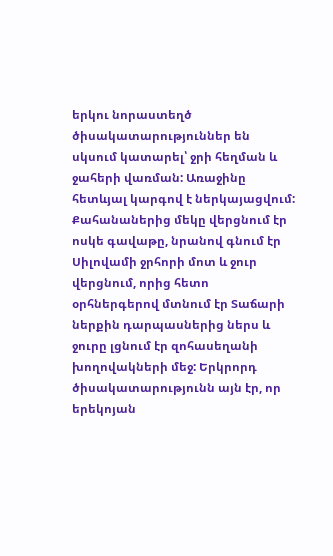երկու նորաստեղծ ծիսակատարություններ են սկսում կատարել՝ ջրի հեղման և ջահերի վառման: Առաջինը հետևյալ կարգով է ներկայացվում: Քահանաներից մեկը վերցնում էր ոսկե գավաթը, նրանով գնում էր Սիլովամի ջրհորի մոտ և ջուր վերցնում, որից հետո օրհներգերով մտնում էր Տաճարի ներքին դարպասներից ներս և ջուրը լցնում էր զոհասեղանի խողովակների մեջ: Երկրորդ ծիսակատարությունն այն էր, որ երեկոյան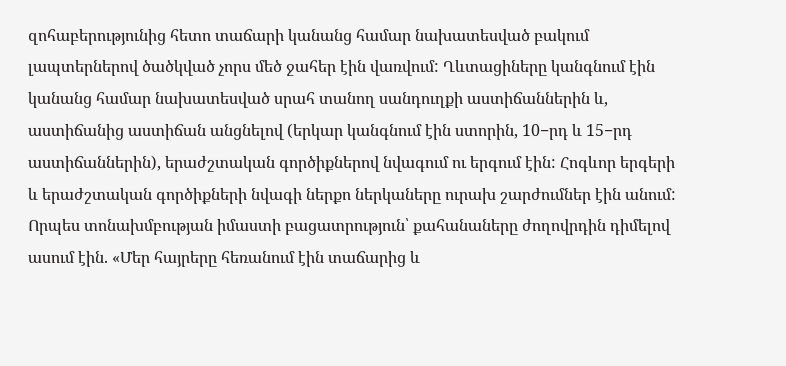զոհաբերությունից հետո տաճարի կանանց համար նախատեսված բակում լապտերներով ծածկված չորս մեծ ջահեր էին վառվում: Ղևտացիները կանգնում էին կանանց համար նախատեսված սրահ տանող սանդուղքի աստիճաններին և, աստիճանից աստիճան անցնելով (երկար կանգնում էին ստորին, 10−րդ և 15−րդ աստիճաններին), երաժշտական գործիքներով նվագում ու երգում էին: Հոգևոր երգերի և երաժշտական գործիքների նվագի ներքո ներկաները ուրախ շարժումներ էին անում: Որպես տոնախմբության իմաստի բացատրություն՝ քահանաները ժողովրդին դիմելով ասում էին. «Մեր հայրերը հեռանում էին տաճարից և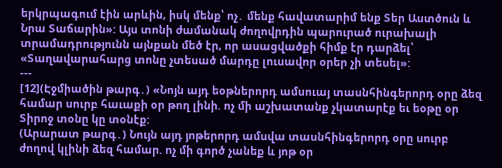երկրպագում էին արևին, իսկ մենք՝ ոչ․ մենք հավատարիմ ենք Տեր Աստծուն և Նրա Տաճարին»: Այս տոնի ժամանակ ժողովրդին պարուրած ուրախալի տրամադրությունն այնքան մեծ էր, որ ասացվածքի հիմք էր դարձել՝ «Տաղավարահարց տոնը չտեսած մարդը լուսավոր օրեր չի տեսել»:
---
[12](Էջմիածին թարգ․) «Նոյն այդ եօթներորդ ամսուայ տասնհինգերորդ օրը ձեզ համար սուրբ հաւաքի օր թող լինի. ոչ մի աշխատանք չկատարէք եւ եօթը օր Տիրոջ տօնը կը տօնէք:
(Արարատ թարգ․) Նույն այդ յոթերորդ ամսվա տասնհինգերորդ օրը սուրբ ժողով կլինի ձեզ համար. ոչ մի գործ չանեք և յոթ օր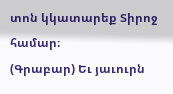տոն կկատարեք Տիրոջ համար։
(Գրաբար) Եւ յաւուրն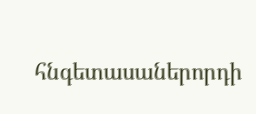հնգետասաներորդի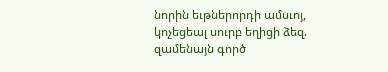նորին եւթներորդի ամսւոյ, կոչեցեալ սուրբ եղիցի ձեզ. զամենայն գործ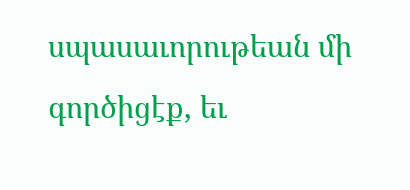սպասաւորութեան մի գործիցէք, եւ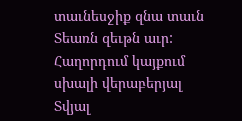տաւնեսջիք զնա տաւն Տեառն զեւթն աւր:
Հաղորդում կայքում սխալի վերաբերյալ
Տվյալ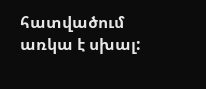հատվածում առկա է սխալ: